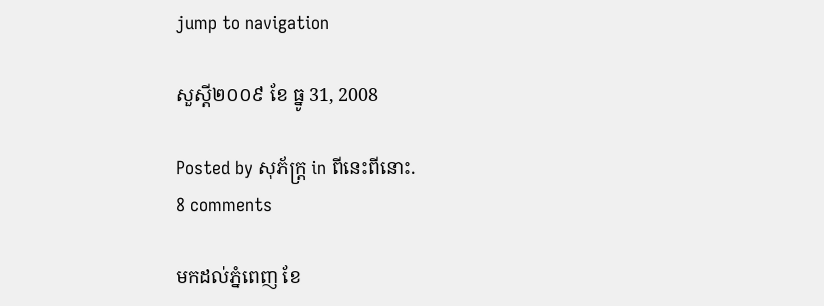jump to navigation

សួស្ដី២០០៩ ខែ ធ្នូ 31, 2008

Posted by សុភ័ក្ត្រ in ពីនេះពីនោះ.
8 comments

មកដល់ភ្នំពេញ ខែ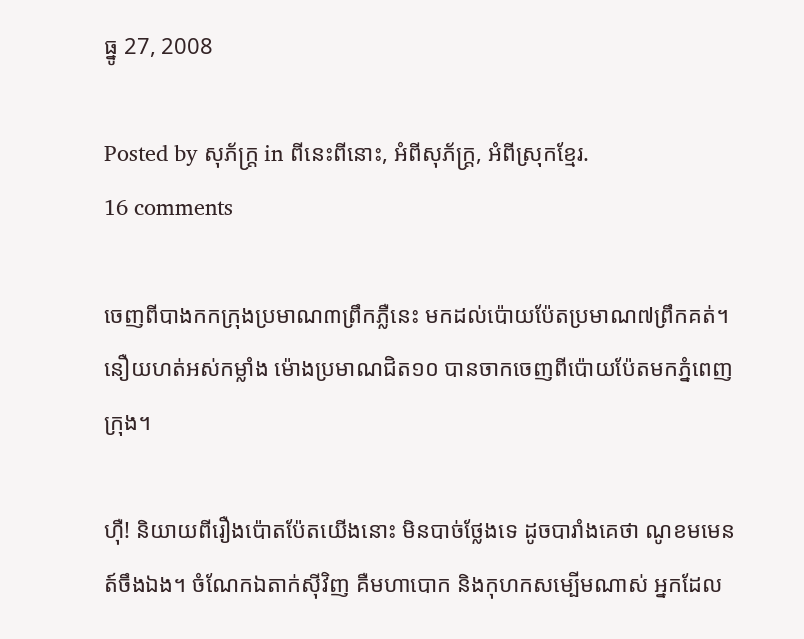ធ្នូ 27, 2008

Posted by សុភ័ក្ត្រ in ពីនេះពីនោះ, អំពីសុភ័ក្ត្រ, អំពីស្រុកខ្មែរ.
16 comments

ចេញពីបាងកកក្រុងប្រមាណ៣ព្រឹកភ្លឺនេះ មកដល់ប៉ោយប៉ែតប្រមាណ៧ព្រឹកគត់។ នឿយហត់អស់កម្លាំង ម៉ោងប្រមាណជិត១០ បានចាកចេញពីប៉ោយប៉ែតមកភ្នំពេញក្រុង។

ហ៊ឺ! និយាយពីរឿងប៉ោតប៉ែតយើងនោះ មិនបាច់ថ្លែងទេ ដូចបារាំងគេថា ណូខមមេនត៍ចឹងឯង។ ចំណែកឯតាក់ស៊ីវិញ គឺមហាបោក និងកុហកសម្បើមណាស់ អ្នកដែល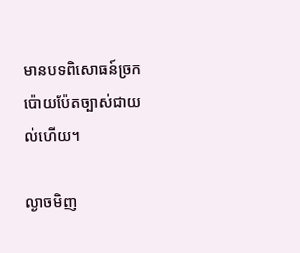មានបទពិសោធន៍ច្រកប៉ោយប៉ែតច្បាស់ជាយល់ហើយ។

ល្ងាចមិញ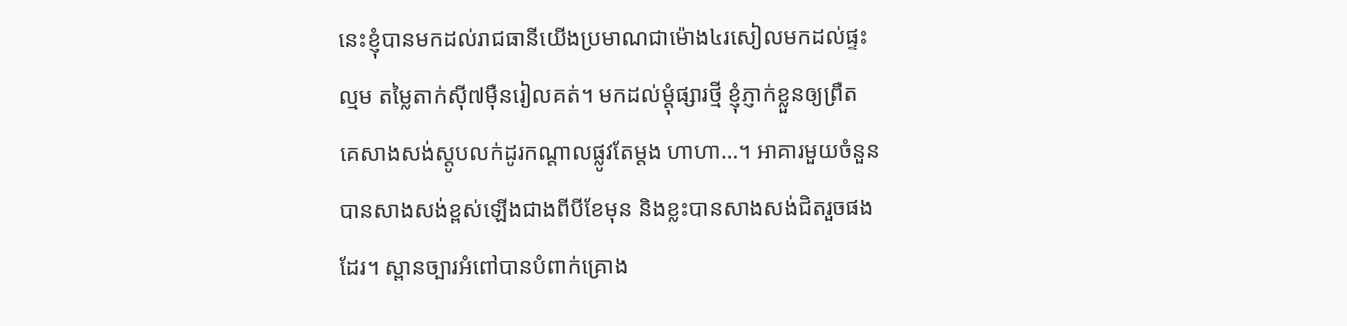នេះខ្ញុំបានមកដល់រាជធានីយើងប្រមាណជាម៉ោង៤រសៀលមកដល់ផ្ទះល្មម តម្លៃតាក់ស៊ី៧ម៉ឺនរៀលគត់។ មកដល់ម្ដុំផ្សារថ្មី ខ្ញុំភ្ញាក់ខ្លួនឲ្យព្រឺត គេសាងសង់ស្តូបលក់ដូរកណ្ដាលផ្លូវតែម្ដង ហាហា…។ អាគារមួយចំនួនបានសាងសង់ខ្ពស់ឡើងជាងពីបីខែមុន និងខ្លះបានសាងសង់ជិតរួចផងដែរ។ ស្ពានច្បារអំពៅបានបំពាក់គ្រោង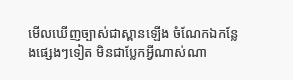មើលឃើញច្បាស់ជាស្ពានឡើង ចំណែកឯកន្លែងផ្សេងៗទៀត មិនជាប្លែកអ្វីណាស់ណា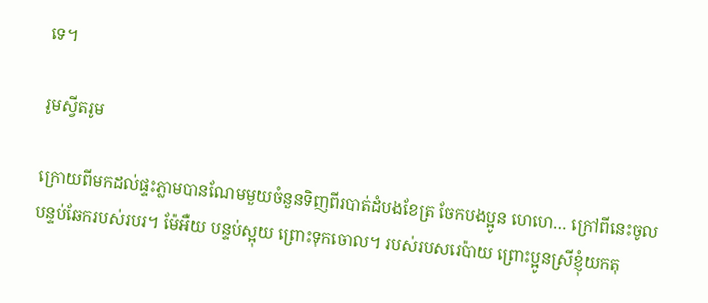ទេ។

រូមស្វីតរូម

ក្រោយពីមកដល់ផ្ទះភ្លាមបានណែមមួយចំនួនទិញពីរបាត់ដំបងខែត្រ ចែកបងប្អូន ហេហេ… ក្រៅពីនេះចូលបន្ទប់ឆែករបស់របរ។ ម៉ែអឺយ បន្ទប់ស្អុយ ព្រោះទុកចោល។ របស់របសរេប៉ាយ ព្រោះប្អូនស្រីខ្ញុំយកតុ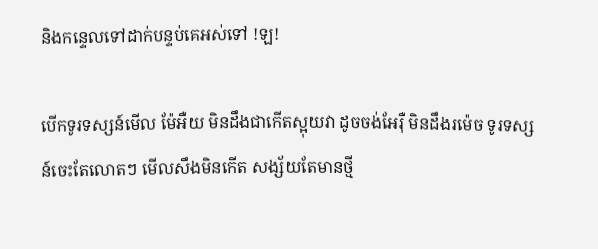និងកន្ទេលទៅដាក់បន្ទប់គេអស់ទៅ !ឡ!

បើកទូរទស្សន៍មើល ម៉ែអឺយ មិនដឹងជាកើតស្អុយវា ដូចចង់អែរ៉ឺ មិនដឹងរម៉េច ទូរទស្សន៍ចេះតែលោតៗ មើលសឹងមិនកើត សង្ស័យតែមានថ្មី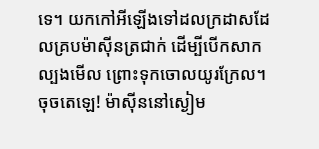ទេ។ យកកៅអីឡើងទៅដលក្រដាសដែលគ្របម៉ាស៊ីនត្រជាក់ ដើម្បីបើកសាកល្បងមើល ព្រោះទុកចោលយូរក្រែល។ ចុចតេឡេ! ម៉ាស៊ីននៅស្ងៀម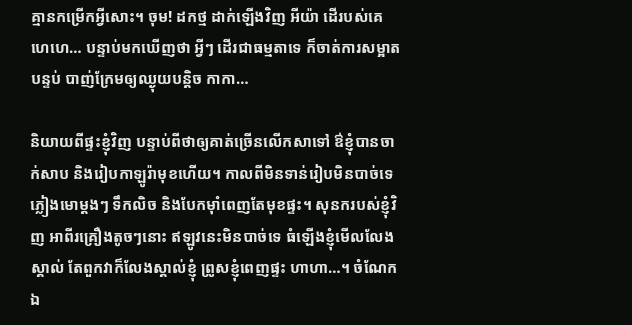គ្មានកម្រើកអ្វីសោះ។ ចុម! ដកថ្ម ដាក់ឡើងវិញ អីយ៉ា ដើរបស់គេ ហេហេ… បន្ទាប់មកឃើញថា អ្វីៗ ដើរជាធម្មតាទេ ក៏ចាត់ការសម្អាតបន្ទប់ បាញ់ក្រែមឲ្យឈ្ងុយបន្តិច កាកា…

និយាយពីផ្ទះខ្ញុំវិញ បន្ទាប់ពីថាឲ្យគាត់ច្រើនលើកសាទៅ ឳខ្ញុំបានចាក់សាប និងរៀបកាឡូរ៉ាមុខហើយ។ កាលពីមិនទាន់រៀបមិនបាច់ទេ ភ្លៀងមោម្ដងៗ ទឹកលិច និងបែកម៉ាំពេញតែមុខផ្ទះ។ សុនករបស់ខ្ញុំវិញ អាពីរគ្រឿងតូចៗនោះ ឥឡូវនេះមិនបាច់ទេ ធំឡើងខ្ញុំមើលលែងស្គាល់ តែពួកវាក៏លែងស្គាល់ខ្ញុំ ព្រូសខ្ញុំពេញផ្ទះ ហាហា…។ ចំណែកឯ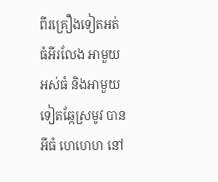ពីរគ្រឿងទៀតអត់ធំអីរលែង អាមួយអស់ធំ និងអាមួយទៀតឆ្កែស្រមូវ បានអីធំ ហេហេហ នៅ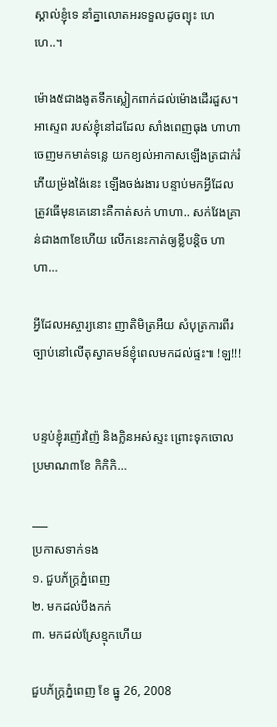ស្គាល់ខ្ញុំទេ នាំគ្នាលោតអរទទួលដូចព្យុះ ហេហេ..។

ម៉ោង៥ជាងងូតទឹកស្លៀកពាក់ដល់ម៉ោងដើរដួស។ អាស្ទេព របស់ខ្ញុំនៅដដែល សាំងពេញធុង ហាហា ចេញមកមាត់ទន្លេ យកខ្យល់អាកាសឡើងត្រជាក់រំភើយម្រ៉ងង៉ៃនេះ ឡើងចង់រងារ បន្ទាប់មកអ្វីដែលត្រូវធើមុនគេនោះគឺកាត់សក់ ហាហា.. សក់វែងគ្រាន់ជាង៣ខែហើយ លើកនេះកាត់ឲ្យខ្លីបន្តិច ហាហា…

អ្វីដែលអស្ចារ្យនោះ ញាតិមិត្រអឺយ សំបុត្រការពីរច្បាប់នៅលើតុស្វាគមន៍ខ្ញុំពេលមកដល់ផ្ទះ៕ !ឡ!!!


បន្ទប់ខ្ញុំរញ៉េរញ៉ៃ និងក្លិនអស់ស្ទះ ព្រោះទុកចោលប្រមាណ៣ខែ កិកិកិ…

___
ប្រកាសទាក់ទង
១. ជួបភ័ក្ត្រភ្នំពេញ
២. មកដល់បឹងកក់
៣. មកដល់ស្រែខ្មុកហើយ

ជួបភ័ក្ត្រភ្នំពេញ ខែ ធ្នូ 26, 2008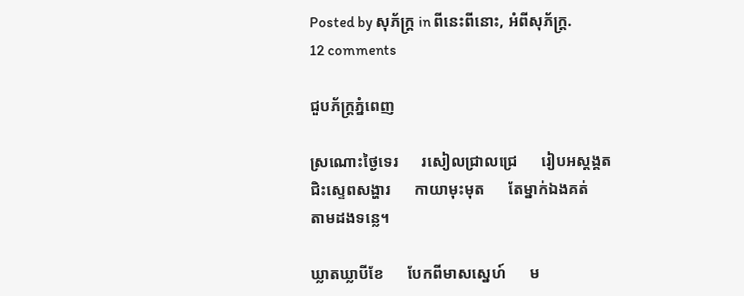Posted by សុភ័ក្ត្រ in ពីនេះពីនោះ, អំពីសុភ័ក្ត្រ.
12 comments

ជួបភ័ក្ត្រភ្នំពេញ

ស្រណោះថ្ងៃទេរ      រសៀលជ្រាលជ្រេ      រៀបអស្ដង្គត
ជិះស្ទេពសង្ហារ      កាយាមុះមុត      តែម្នាក់ឯងគត់
តាមដងទន្លេ។

ឃ្លាតឃ្លាបីខែ      បែកពីមាសស្នេហ៍      ម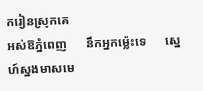ករៀនស្រុកគេ
អស់ឱភ្នំពេញ      នឹកអ្នកម្ល៉េះទេ      ស្នេហ៍ស្នងមាសមេ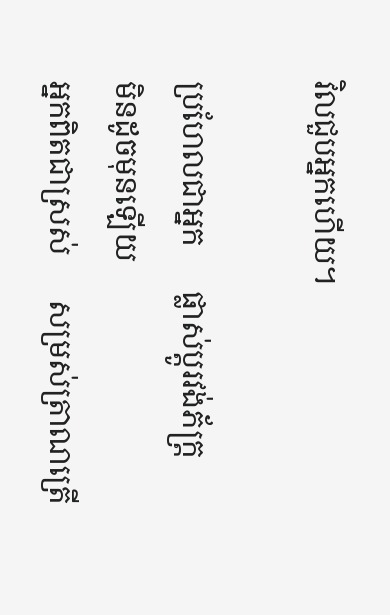វិលជួបអ្នកហើយ។

ប្រហែលជាអ្នក      ផ្លាស់ប្ដូរវង់ភ័ក្ត្រ      មិនដូចមុនឡើយ
អ្នកពិតជាស្រស់      សម្រស់ត្រាណត្រើ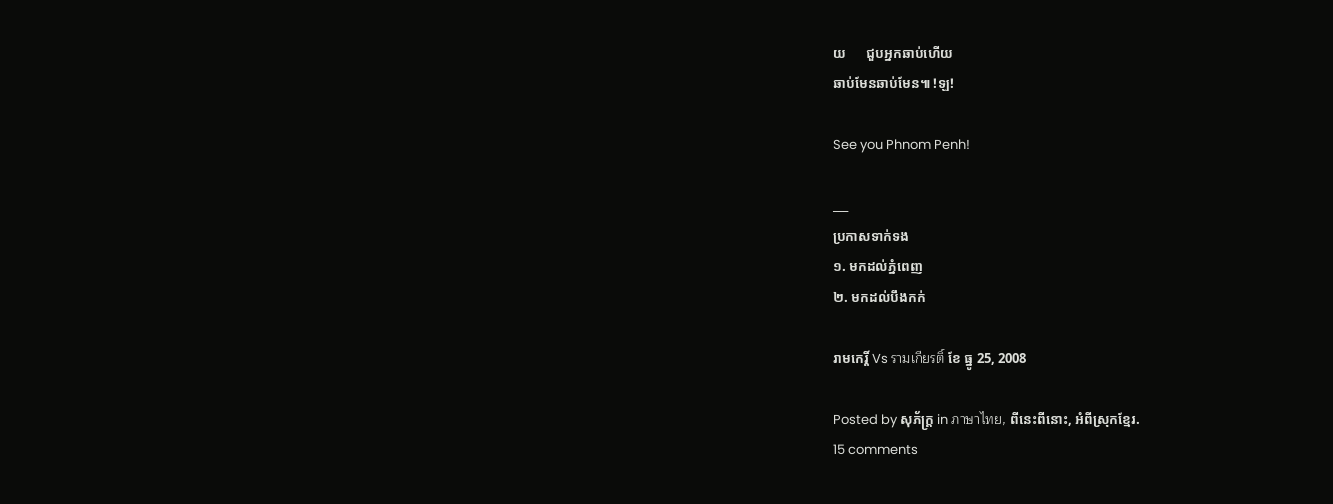យ      ជួបអ្នកឆាប់ហើយ
ឆាប់មែនឆាប់មែន៕ !ឡ!

See you Phnom Penh!

___
ប្រកាសទាក់ទង
១. មកដល់ភ្នំពេញ
២. មកដល់បឹងកក់

រាមកេរ្តិ៍ Vs รามเกียรติ์ ខែ ធ្នូ 25, 2008

Posted by សុភ័ក្ត្រ in ภาษาไทย, ពីនេះពីនោះ, អំពីស្រុកខ្មែរ.
15 comments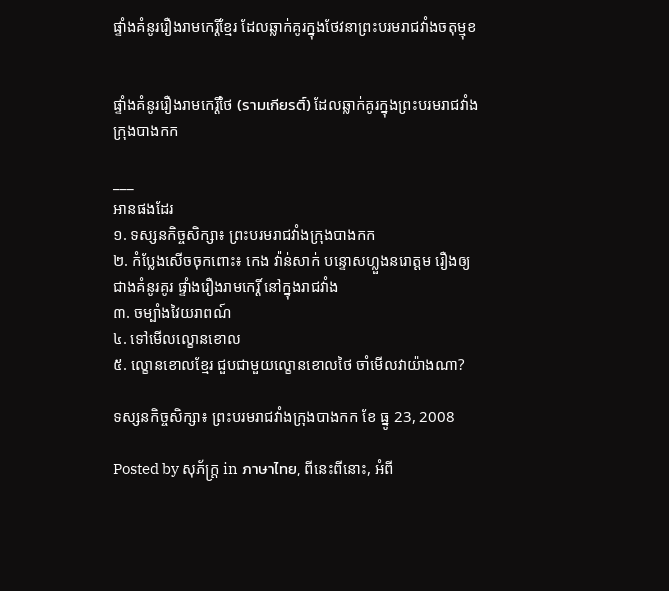ផ្ទាំងគំនូររឿងរាមកេរ្តិ៍ខ្មែរ ដែលឆ្លាក់គូរក្នុងថែវនាព្រះបរមរាជវាំងចតុម្មុខ


ផ្ទាំងគំនូររឿងរាមកេរ្តិ៍ថៃ (รามเกียรติ์) ដែលឆ្លាក់គូរក្នុងព្រះបរមរាជវាំងក្រុងបាងកក

___
អានផងដែរ
១. ទស្សនកិច្ចសិក្សា៖ ព្រះបរមរាជវាំងក្រុងបាងកក
២. កំប្លែងសើចចុកពោះ៖ កេង វ៉ាន់សាក់ បន្ទោសហ្លួងនរោត្ដម រឿងឲ្យជាងគំនូរគូរ ផ្ទាំងរឿងរាមកេរ្តិ៍ នៅក្នុងរាជវាំង
៣. ចម្បាំងវៃយរាពណ៍
៤. ទៅមើលល្ខោនខោល
៥. ល្ខោនខោលខ្មែរ ជួបជាមួយល្ខោនខោលថៃ ចាំមើលវាយ៉ាងណា?

ទស្សនកិច្ចសិក្សា៖ ព្រះបរមរាជវាំងក្រុងបាងកក ខែ ធ្នូ 23, 2008

Posted by សុភ័ក្ត្រ in ภาษาไทย, ពីនេះពីនោះ, អំពី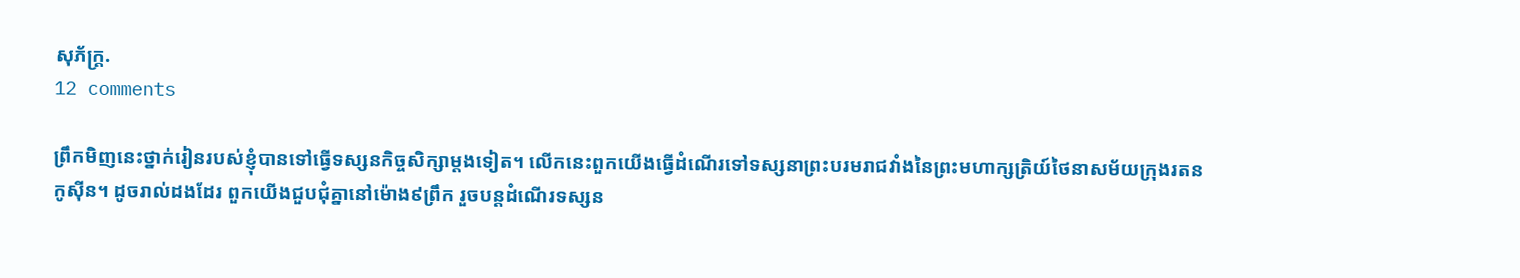សុភ័ក្ត្រ.
12 comments

ព្រឹកមិញនេះថ្នាក់រៀនរបស់ខ្ញុំបានទៅធ្វើទស្សនកិច្ចសិក្សាម្ដងទៀត។ លើកនេះពួកយើងធ្វើដំណើរទៅទស្សនាព្រះបរមរាជវាំងនៃព្រះមហាក្សត្រិយ៍ថៃនាសម័យក្រុងរតនកូស៊ីន។ ដូចរាល់ដងដែរ ពួកយើងជួបជុំគ្នានៅម៉ោង៩ព្រឹក រួចបន្តដំណើរទស្សន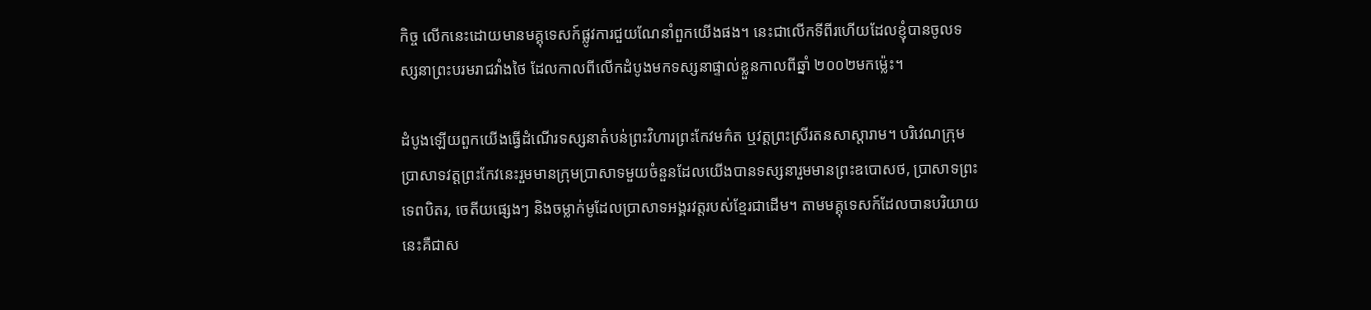កិច្ច លើកនេះដោយមានមគ្គុទេសក៍ផ្លូវការជួយណែនាំពួកយើងផង។ នេះជាលើកទីពីរហើយដែលខ្ញុំបានចូលទស្សនាព្រះបរមរាជវាំងថៃ ដែលកាលពីលើកដំបូងមកទស្សនាផ្ទាល់ខ្លួនកាលពីឆ្នាំ ២០០២មកម្ល៉េះ។

ដំបូងឡើយពួកយើងធ្វើដំណើរទស្សនាតំបន់ព្រះវិហារព្រះកែវមក៌ត ឬវត្តព្រះស្រីរតនសាស្ដារាម។ បរិវេណក្រុមប្រាសាទវត្តព្រះកែវនេះរួមមានក្រុមប្រាសាទមួយចំនួនដែលយើងបានទស្សនារួមមានព្រះឧបោសថ, ប្រាសាទព្រះទេពបិតរ, ចេតីយផ្សេងៗ និងចម្លាក់មូដែលប្រាសាទអង្គរវត្តរបស់ខ្មែរជាដើម។ តាមមគ្គុទេសក៍ដែលបានបរិយាយនេះគឺជាស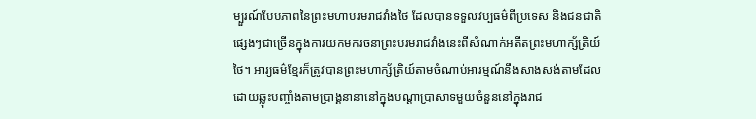ម្បួរណ៍បែបភាពនៃព្រះមហាបរមរាជវាំងថៃ ដែលបានទទួលវប្បធម៌ពីប្រទេស និងជនជាតិផ្សេងៗជាច្រើនក្នុងការយកមករចនាព្រះបរមរាជវាំងនេះពីសំណាក់អតីតព្រះមហាក្ស័ត្រិយ៍ថៃ។ អារ្យធម៌ខ្មែរក៏ត្រូវបានព្រះមហាក្ស័ត្រិយ៍តាមចំណាប់អារម្មណ៍នឹងសាងសង់តាមដែលដោយឆ្លុះបញ្ចាំងតាមប្រាង្គនានានៅក្នុងបណ្ដាប្រាសាទមួយចំនួននៅក្នុងរាជ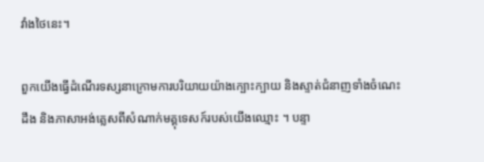វាំងថៃនេះ។

ពួកយើងធ្វើដំណើរទស្សនាក្រោមការបរិយាយយ៉ាងក្បោះក្បាយ និងស្ទាត់ជំនាញទាំងចំណេះដឹង និងភាសាអង់គ្លេសពីសំណាក់មគ្គុទេសក៍របស់យើងឈ្មោះ ។ បន្ទា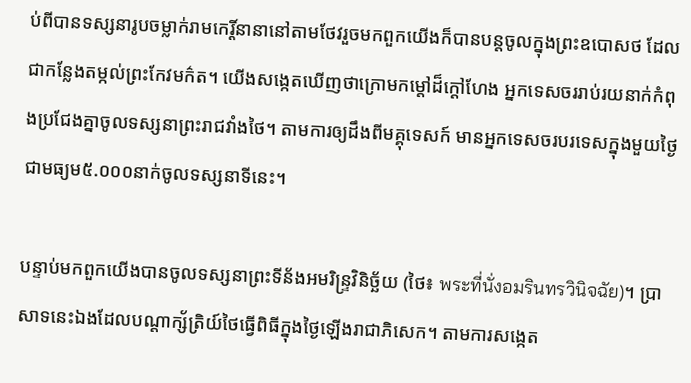ប់ពីបានទស្សនារូបចម្លាក់រាមកេរ្តិ៍នានានៅតាមថែវរួចមកពួកយើងក៏បានបន្តចូលក្នុងព្រះឧបោសថ ដែលជាកន្លែងតម្កល់ព្រះកែវមក៌ត។ យើងសង្កេតឃើញថាក្រោមកម្ដៅដ៏ក្ដៅហែង អ្នកទេសចររាប់រយនាក់កំពុងប្រជែងគ្នាចូលទស្សនាព្រះរាជវាំងថៃ។ តាមការឲ្យដឹងពីមគ្គុទេសក៍ មានអ្នកទេសចរបរទេសក្នុងមួយថ្ងៃជាមធ្យម៥.០០០នាក់ចូលទស្សនាទីនេះ។

បន្ទាប់មកពួកយើងបានចូលទស្សនាព្រះទីន័ងអមរិន្ទ្រវិនិច្ឆ័យ (ថៃ៖ พระที่นั่งอมรินทรวินิจฉัย)។ ប្រាសាទនេះឯងដែលបណ្ដាក្ស័ត្រិយ៍ថៃធ្វើពិធីក្នុងថ្ងៃឡើងរាជាភិសេក។ តាមការសង្កេត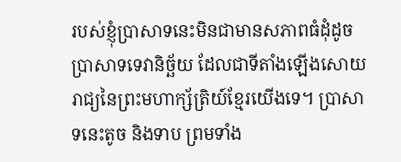របស់ខ្ញុំប្រាសាទនេះមិនជាមានសភាពធំដុំដូចប្រាសាទទេវានិច្ឆ័យ ដែលជាទីតាំងឡើងសោយរាជ្យនៃព្រះមហាក្ស័ត្រិយ៍ខ្មែរយើងទេ។ ប្រាសាទនេះតូច និងទាប ព្រមទាំង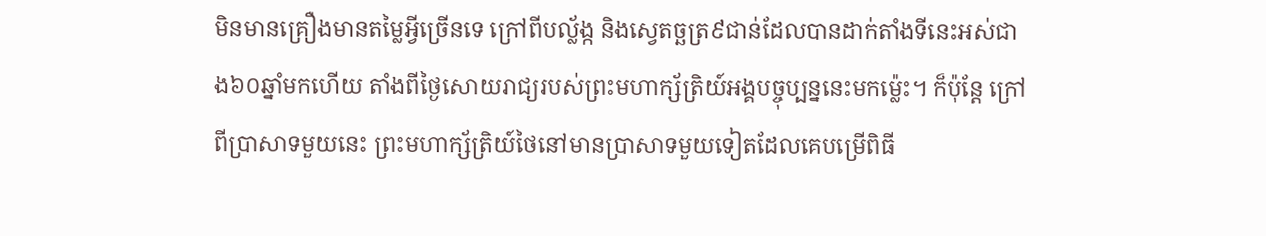មិនមានគ្រឿងមានតម្លៃអ្វីច្រើនទេ ក្រៅពីបល្ល័ង្ក និងស្វេតច្ឆត្រ៩ជាន់ដែលបានដាក់តាំងទីនេះអស់ជាង៦០ឆ្នាំមកហើយ តាំងពីថ្ងៃសោយរាជ្យរបស់ព្រះមហាក្ស័ត្រិយ៍អង្គបច្ចុប្បន្ននេះមកម្ល៉េះ។ ក៏ប៉ុន្តែ ក្រៅពីប្រាសាទមួយនេះ ព្រះមហាក្ស័ត្រិយ៍ថៃនៅមានប្រាសាទមួយទៀតដែលគេបម្រើពិធី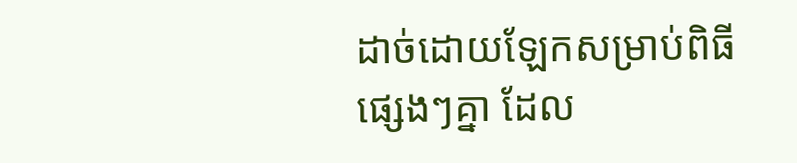ដាច់ដោយឡែកសម្រាប់ពិធីផ្សេងៗគ្នា ដែល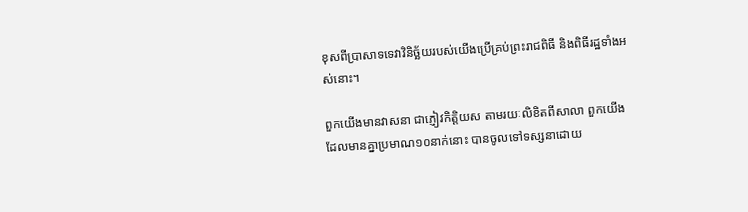ខុសពីប្រាសាទទេវាវិនិច្ឆ័យរបស់យើងប្រើគ្រប់ព្រះរាជពិធី និងពិធីរដ្ឋទាំងអស់នោះ។

ពួកយើងមានវាសនា ជាភ្ញៀវកិត្តិយស តាមរយៈលិខិតពីសាលា ពួកយើងដែលមានគ្នាប្រមាណ១០នាក់នោះ បានចូលទៅទស្សនាដោយ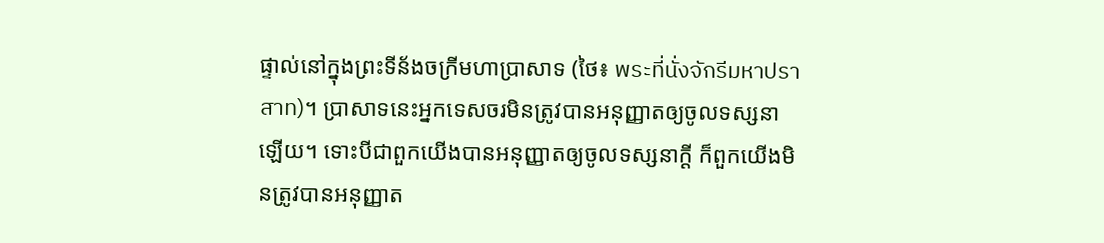ផ្ទាល់នៅក្នុងព្រះទីន័ងចក្រីមហាប្រាសាទ (ថៃ៖ พระที่นั่งจักรีมหาปราสาท)។ ប្រាសាទនេះអ្នកទេសចរមិនត្រូវបានអនុញ្ញាតឲ្យចូលទស្សនាឡើយ។ ទោះបីជាពួកយើងបានអនុញ្ញាតឲ្យចូលទស្សនាក្ដី ក៏ពួកយើងមិនត្រូវបានអនុញ្ញាត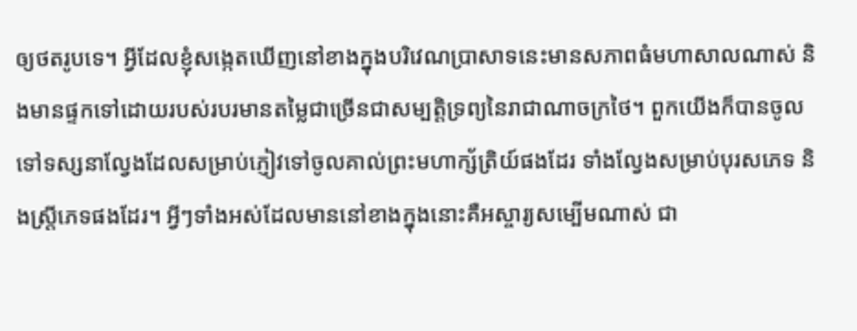ឲ្យថតរូបទេ។ អ្វីដែលខ្ញុំសង្កេតឃើញនៅខាងក្នុងបរិវេណប្រាសាទនេះមានសភាពធំមហាសាលណាស់ និងមានផ្ទកទៅដោយរបស់របរមានតម្លៃជាច្រើនជាសម្បត្តិទ្រព្យនៃរាជាណាចក្រថៃ។ ពួកយើងក៏បានចូលទៅទស្សនាល្វែងដែលសម្រាប់ភ្ញៀវទៅចូលគាល់ព្រះមហាក្ស័ត្រិយ៍ផងដែរ ទាំងល្វែងសម្រាប់បុរសភេទ និងស្ត្រីភេទផងដែរ។ អ្វីៗទាំងអស់ដែលមាននៅខាងក្នុងនោះគឺអស្ចារ្យសម្បើមណាស់ ជា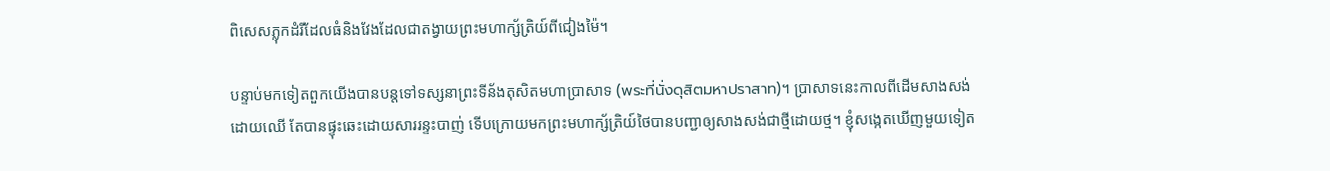ពិសេសភ្លុកដំរីដែលធំនិងវែងដែលជាតង្វាយព្រះមហាក្ស័ត្រិយ៍ពីជៀងម៉ៃ។

បន្ទាប់មកទៀតពួកយើងបានបន្តទៅទស្សនាព្រះទីន័ងតុសិតមហាប្រាសាទ (พระที่นั่งดุสิตมหาปราสาท)។ ប្រាសាទនេះកាលពីដើមសាងសង់ដោយឈើ តែបានផ្ទុះឆេះដោយសាររន្ទះបាញ់ ទើបក្រោយមកព្រះមហាក្ស័ត្រិយ៍ថៃបានបញ្ជាឲ្យសាងសង់ជាថ្មីដោយថ្ម។ ខ្ញុំសង្កេតឃើញមួយទៀត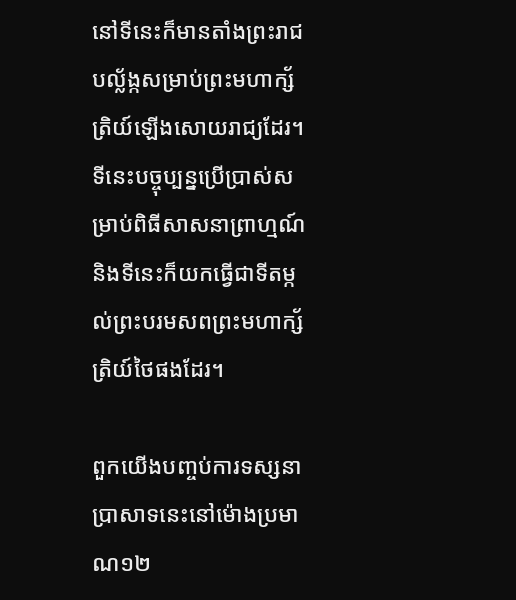នៅទីនេះក៏មានតាំងព្រះរាជបល្ល័ង្កសម្រាប់ព្រះមហាក្ស័ត្រិយ៍ឡើងសោយរាជ្យដែរ។ ទីនេះបច្ចុប្បន្នប្រើប្រាស់សម្រាប់ពិធីសាសនាព្រាហ្មណ៍ និងទីនេះក៏យកធ្វើជាទីតម្កល់ព្រះបរមសពព្រះមហាក្ស័ត្រិយ៍ថៃផងដែរ។

ពួកយើងបញ្ចប់ការទស្សនាប្រាសាទនេះនៅម៉ោងប្រមាណ១២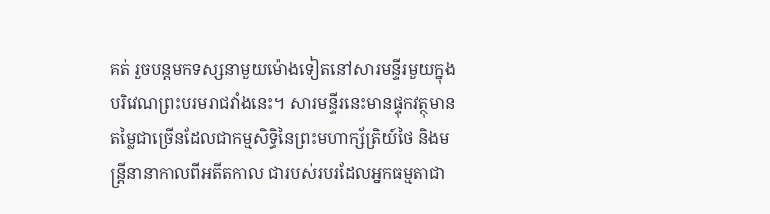គត់ រួចបន្តមកទស្សនាមួយម៉ោងទៀតនៅសារមន្ទីរមួយក្នុងបរិវេណព្រះបរមរាជវាំងនេះ។ សារមន្ទីរនេះមានផ្ទុកវត្ថុមានតម្លៃជាច្រើនដែលជាកម្មសិទ្ធិនៃព្រះមហាក្ស័ត្រិយ៍ថៃ និងមន្ត្រីនានាកាលពីអតីតកាល ជារបស់របរដែលអ្នកធម្មតាជា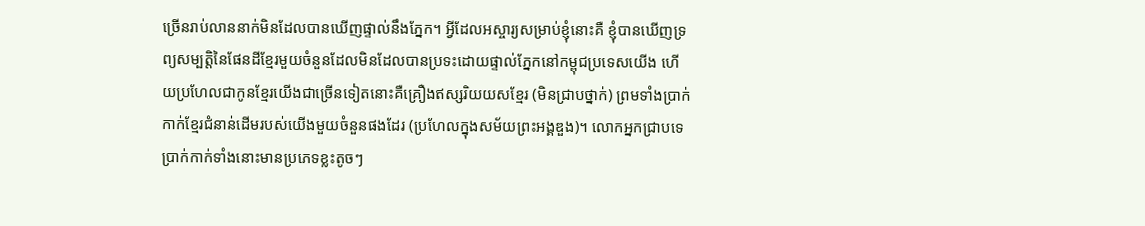ច្រើនរាប់លាននាក់មិនដែលបានឃើញផ្ទាល់នឹងភ្នែក។ អ្វីដែលអស្ចារ្យសម្រាប់ខ្ញុំនោះគឺ ខ្ញុំបានឃើញទ្រព្យសម្បត្តិនៃផែនដីខ្មែរមួយចំនួនដែលមិនដែលបានប្រទះដោយផ្ទាល់ភ្នែកនៅកម្ពុជប្រទេសយើង ហើយប្រហែលជាកូនខ្មែរយើងជាច្រើនទៀតនោះគឺគ្រឿងឥស្សរិយយសខ្មែរ (មិនជ្រាបថ្នាក់) ព្រមទាំងប្រាក់កាក់ខ្មែរជំនាន់ដើមរបស់យើងមួយចំនួនផងដែរ (ប្រហែលក្នុងសម័យព្រះអង្គឌួង)។ លោកអ្នកជ្រាបទេ ប្រាក់កាក់ទាំងនោះមានប្រភេទខ្លះតូចៗ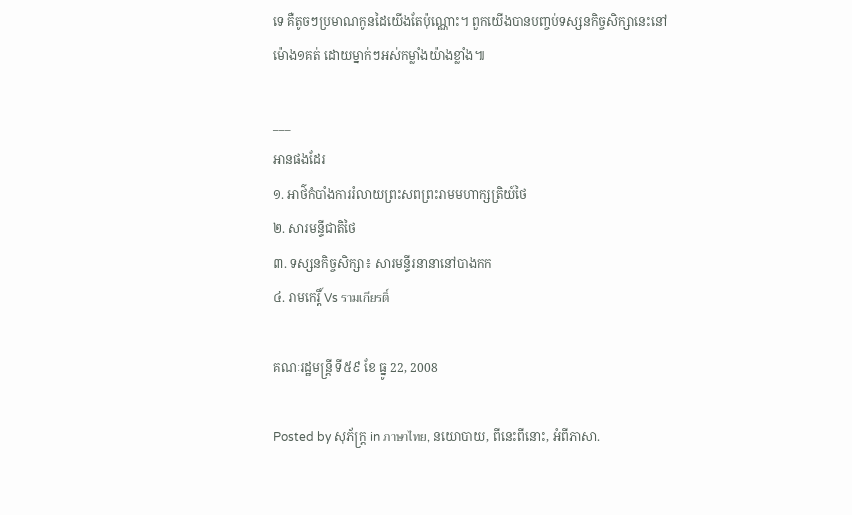ទេ គឺតូចៗប្រមាណកូនដៃយើងតែប៉ុណ្ណោះ។ ពួកយើងបានបញ្ចប់ទស្សនកិច្ចសិក្សានេះនៅម៉ោង១គត់ ដោយម្នាក់ៗអស់កម្លាំងយ៉ាងខ្លាំង៕

___
អានផងដែរ
១. អាថ៌កំបាំងការរំលាយព្រះសពព្រះរាមមហាក្សត្រិយ៍ថៃ
២. សារមន្ទីជាតិថៃ
៣. ទស្សនកិច្ចសិក្សា៖ សារមន្ទីរនានានៅបាងកក
៤. រាមកេរ្តិ៍ Vs รามเกียรติ์

គណៈរដ្ឋមន្ត្រី ទី៥៩ ខែ ធ្នូ 22, 2008

Posted by សុភ័ក្ត្រ in ภาษาไทย, នយោបាយ, ពីនេះពីនោះ, អំពីភាសា.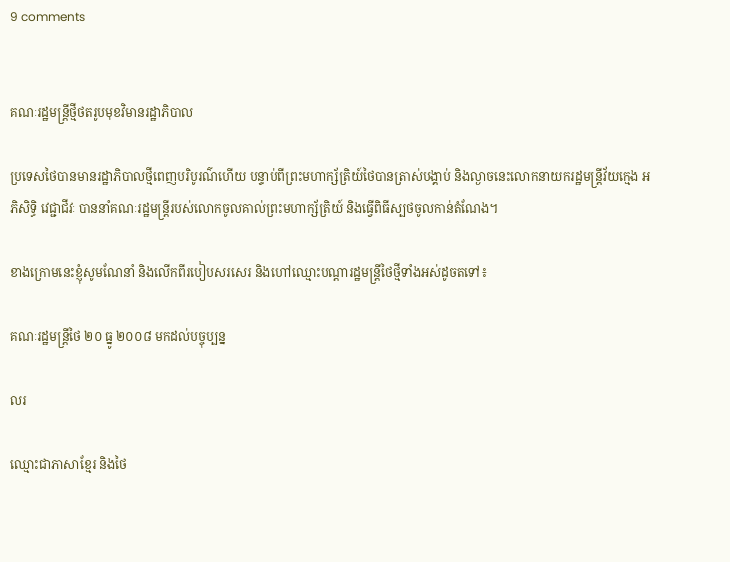9 comments


គណៈរដ្ឋមន្ត្រីថ្មីថតរូបមុខវិមានរដ្ឋាភិបាល

ប្រទេសថៃបានមានរដ្ឋាភិបាលថ្មីពេញបរិបូរណ៌ហើយ បន្ទាប់ពីព្រះមហាក្ស័ត្រិយ៍ថៃបានត្រាស់បង្គាប់ និងល្ងាចនេះលោកនាយករដ្ឋមន្ត្រីវ័យក្មេង អភិសិទ្ធិ វេជ្ជាជីវៈ បាននាំគណៈរដ្ឋមន្ត្រីរបស់លោកចូលគាល់ព្រះមហាក្ស័ត្រិយ៍ និងធ្វើពិធីស្បថចូលកាន់តំណែង។

ខាងក្រោមនេះខ្ញុំសូមណែនាំ និងលើកពីរបៀបសរសេរ និងហៅឈ្មោះបណ្ដារដ្ឋមន្ត្រីថៃថ្មីទាំងអស់ដូចតទៅ៖

គណៈរដ្ឋមន្ត្រីថៃ ២០ ធ្នូ ២០០៨ មកដល់បច្ចុប្បន្ន

លរ

ឈ្មោះជាភាសាខ្មែរ និងថៃ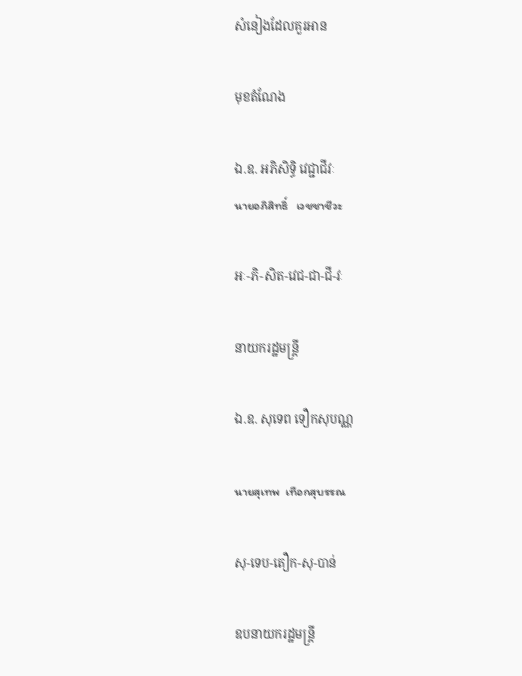សំនៀងដែលគួរអាន

មុខតំណែង

ឯ.ឧ. អភិសិទ្ធិ វេជ្ជាជីវៈ
นายอภิสิทธิ์   เวชชาชีวะ

អៈ-ភិ-សិត-វេជ-ជា-ជី-វៈ

នាយករដ្ឋមន្ត្រី

ឯ.ឧ. សុទេព ទឿកសុបណ្ណ

นายสุเทพ  เทือกสุบรรณ

សុ-ទេប-តឿក-សុ-បាន់

ឧបនាយករដ្ឋមន្ត្រី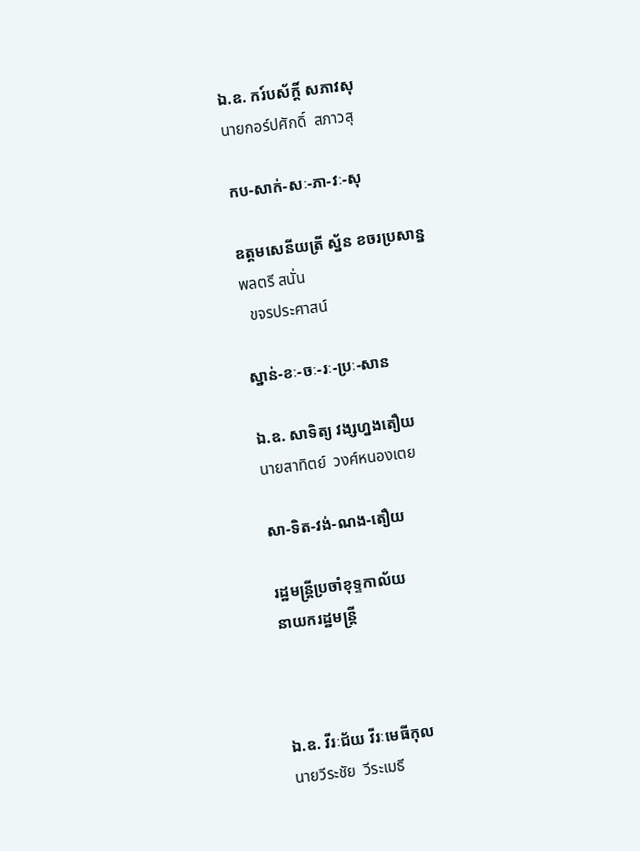ឯ.ឧ. ករ៍បស័ក្ដិ៍ សភាវសុ
นายกอร์ปศักดิ์  สภาวสุ

កប-សាក់-សៈ-ភា-វៈ-សុ

ឧត្ដមសេនីយត្រី ស្ន័ន ខចរប្រសាន្ន
พลตรี สนั่น
  ขจรประศาสน์

ស្នាន់-ខៈ-ចៈ-រៈ-ប្រៈ-សាន

ឯ.ឧ. សាទិត្យ វង្សហ្នងតឿយ
นายสาทิตย์  วงศ์หนองเตย

សា-ទិត-វង់-ណង-តឿយ

រដ្ឋមន្ត្រីប្រចាំខុទ្ទកាល័យ
នាយករដ្ឋមន្ត្រី



ឯ.ឧ. វីរៈជ័យ វីរៈមេធីកុល
นายวีระชัย  วีระเมธี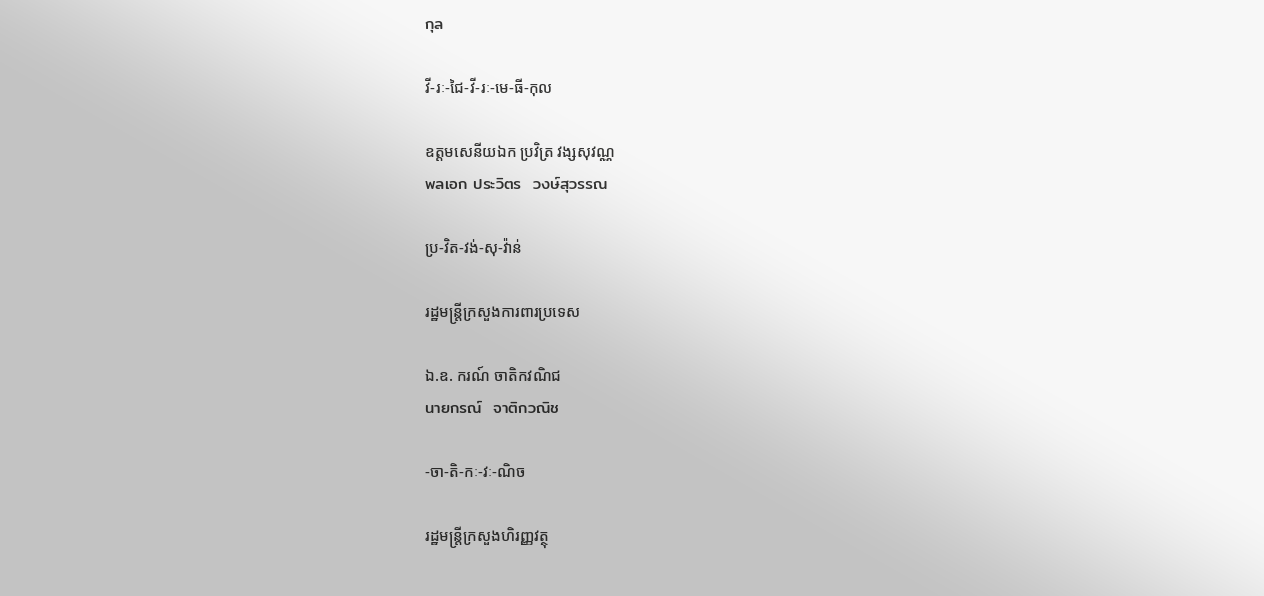กุล

វី-រៈ-ជៃ-វី-រៈ-មេ-ធី-កុល

ឧត្ដមសេនីយឯក ប្រវិត្រ វង្សសុវណ្ណ
พลเอก ประวิตร  วงษ์สุวรรณ

ប្រ-វិត-វង់-សុ-វ៉ាន់

រដ្ឋមន្ត្រីក្រសួងការពារប្រទេស

ឯ.ឧ. ករណ៍ ចាតិកវណិជ
นายกรณ์  จาติกวณิช

-ចា-តិ-កៈ-វៈ-ណិច

រដ្ឋមន្ត្រីក្រសួងហិរញ្ញវត្ថុ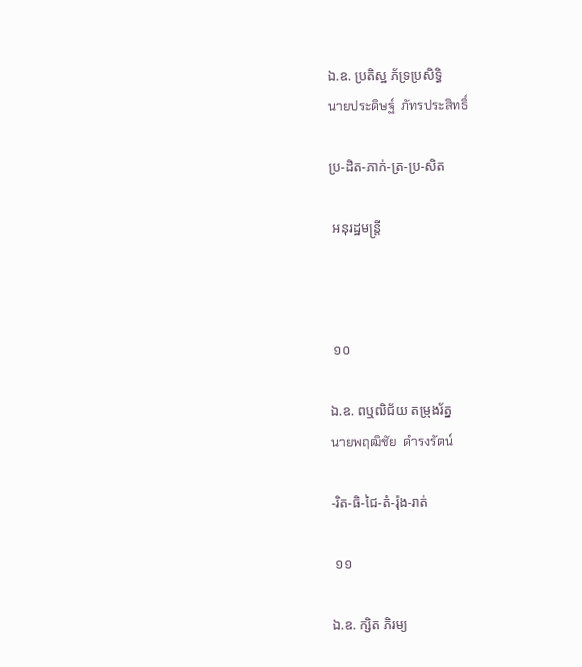ឯ.ឧ. ប្រតិស្ឋ ភ័ទ្រប្រសិទ្ធិ
นายประดิษฐ์  ภัทรประสิทธิ์

ប្រ-ដិត-ភាក់-ត្រ-ប្រ-សិត

 អនុរដ្ឋមន្ត្រី



 ១០

ឯ.ឧ. ពឬឍិជ័យ តម្រុងរ័ត្ន
นายพฤฒิชัย  ดำรงรัตน์

-រិត-ធិ-ជៃ-តំ-រ៉ុង-រាត់

 ១១

ឯ.ឧ. ក្សិត ភិរម្យ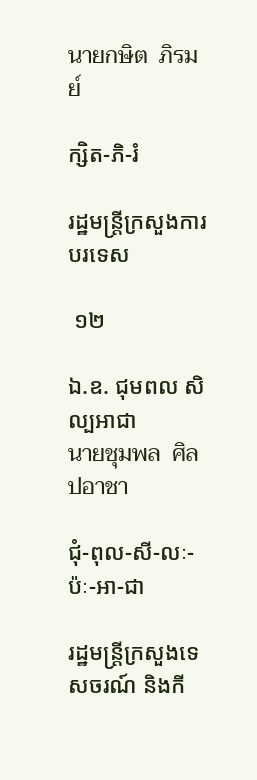นายกษิต  ภิรมย์

ក្សិត-ភិ-រំ

រដ្ឋមន្ត្រីក្រសួងការបរទេស

 ១២

ឯ.ឧ. ជុមពល សិល្បអាជា
นายชุมพล  ศิลปอาชา

ជុំ-ពុល-សី-លៈ-ប៉ៈ-អា-ជា

រដ្ឋមន្ត្រីក្រសួងទេសចរណ៍ និងកី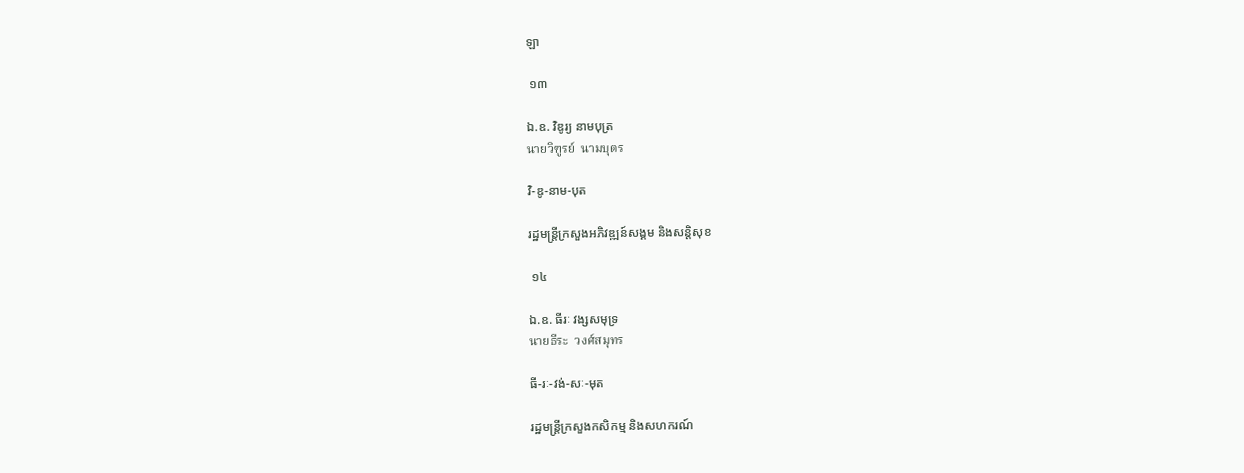ឡា

 ១៣

ឯ.ឧ. វិឌូរ្យ នាមបុត្រ
นายวิฑูรย์  นามบุตร

វិ-ឌូ-នាម-បុត

រដ្ឋមន្ត្រីក្រសួងអភិវឌ្ឍន៍សង្គម និងសន្តិសុខ

 ១៤

ឯ.ឧ. ធីរៈ វង្សសមុទ្រ
นายธีระ  วงศ์สมุทร

ធី-រៈ-វង់-សៈ-មុត

រដ្ឋមន្ត្រីក្រសួងកសិកម្ម និងសហករណ៍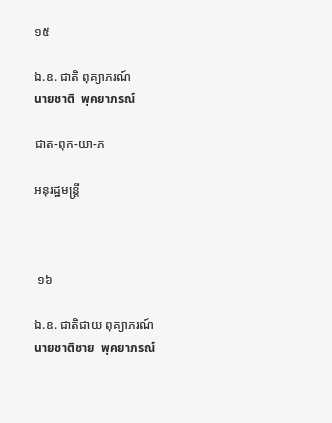១៥

ឯ.ឧ. ជាតិ ពុគ្យាភរណ៍
นายชาติ  พุคยาภรณ์

ជាត-ពុក-យា-ភ

អនុរដ្ឋមន្ត្រី



 ១៦

ឯ.ឧ. ជាតិជាយ ពុគ្យាភរណ៍
นายชาติชาย  พุคยาภรณ์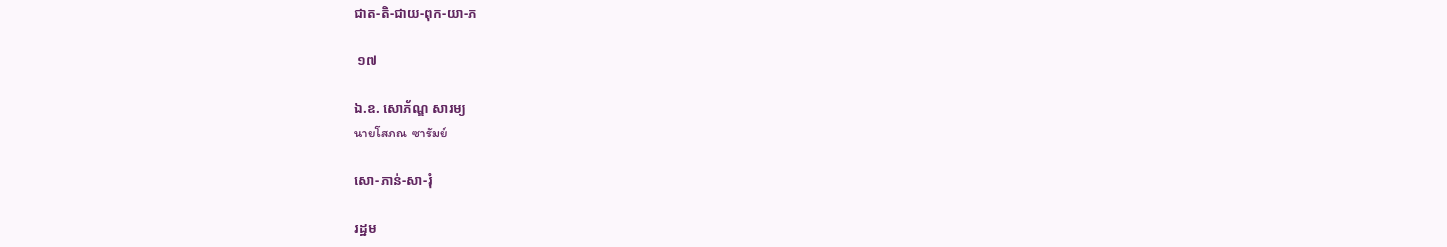ជាត-តិ-ជាយ-ពុក-យា-ភ

 ១៧

ឯ.ឧ. សោភ័ណ្ឌ សារម្យ
นายโสภณ  ซารัมย์

សោ-ភាន់-សា-រុំ

រដ្ឋម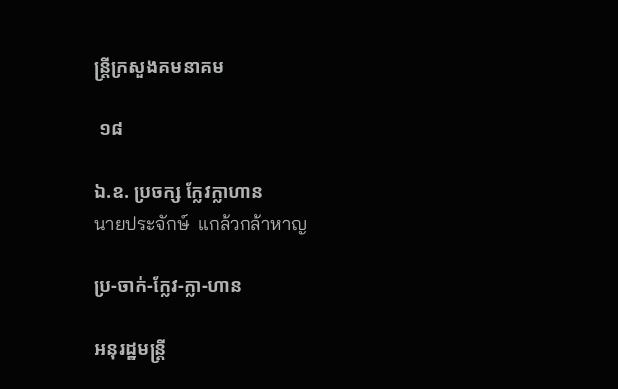ន្ត្រីក្រសួងគមនាគម

 ១៨

ឯ.ឧ. ប្រចក្ស ក្លែវក្លាហាន
นายประจักษ์  แกล้วกล้าหาญ

ប្រ-ចាក់-ក្លែវ-ក្លា-ហាន

អនុរដ្ឋមន្ត្រី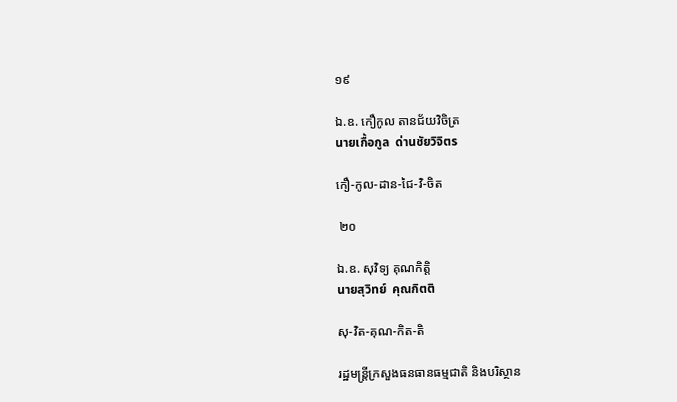១៩

ឯ.ឧ. កឿកូល តានជ័យវិចិត្រ
นายเกื้อกูล  ด่านชัยวิจิตร

កឿ-កូល-ដាន-ជៃ-វិ-ចិត

 ២០

ឯ.ឧ. សុវិទ្យ គុណកិត្តិ
นายสุวิทย์  คุณกิตติ

សុ-វិត-គុណ-កិត-តិ

រដ្ឋមន្ត្រីក្រសួងធនធានធម្មជាតិ និងបរិស្ថាន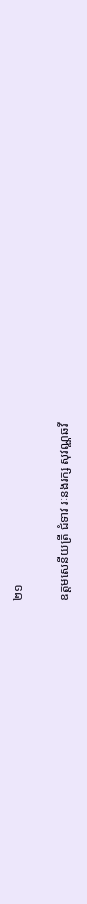២១

ឧត្ដមសេនីយត្រី ជំទាវ រៈនងរក្ស សុវណ្ណឆវី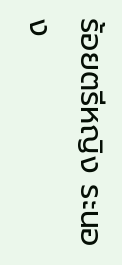ร้อยตรีหญิง ระนอง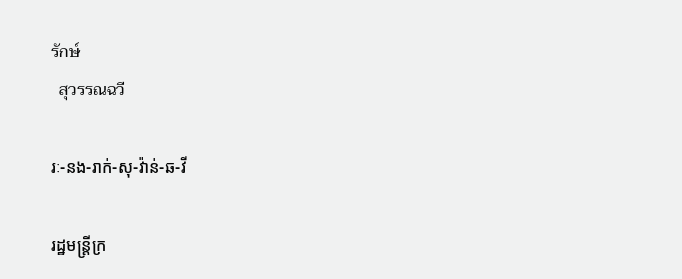รักษ์
  สุวรรณฉวี

រៈ-នង-រាក់-សុ-វ៉ាន់-ឆ-វី

រដ្ឋមន្ត្រីក្រ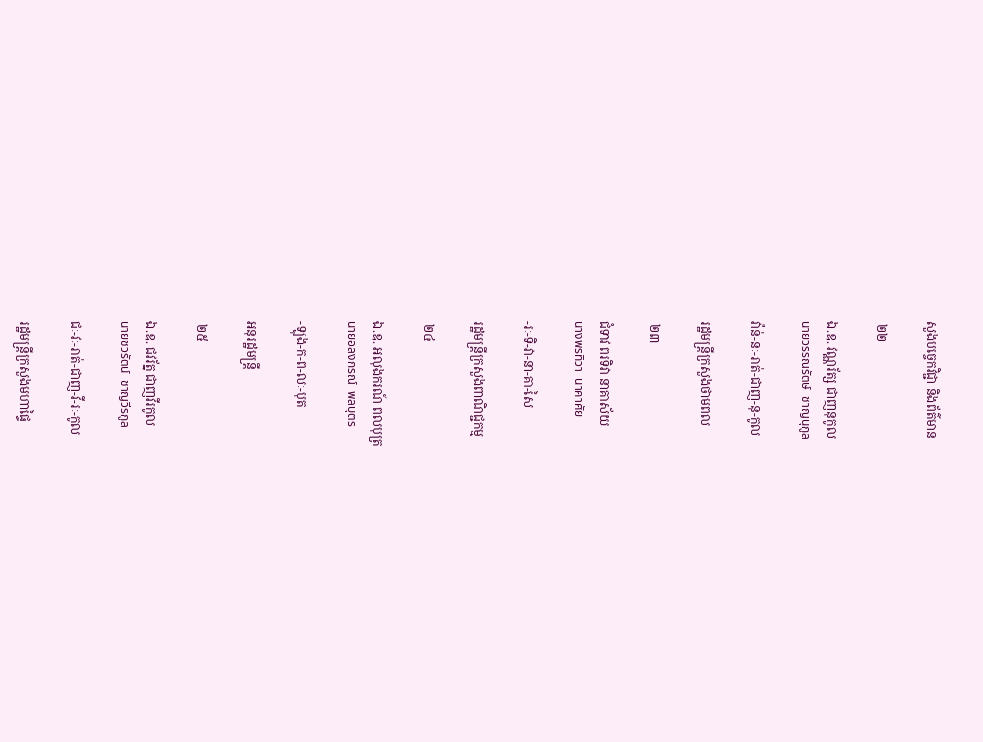សួងបច្ចេកវិជ្ជា និងព័ត៌មាន

 ២២

ឯ.ឧ. វណ្ណរ័ត្ស ជាញនុកូល
นายวรรณรัตษ์  ชาญนุกูล

វ៉ាន់-នៈ-រាត់-ជាញ-នុ-កូល

រដ្ឋមន្ត្រីក្រសួងថាមពល

 ២៣

ជំទាវ ពរទិវា នាគាស័យ
นางพรทิวา  นาคาศัย

-រៈ-ទិ-វា-នា-គា-សៃ

រដ្ឋមន្ត្រីក្រសួងពាណិជ្ជកម្ម

 ២៤

ឯ.ឧ. អលុងករណ៍ ពលបុត្រ
นายอลงกรณ์  พลบุตร

-ឡុង-ក-ព-លៈ-បុត

អនុរដ្ឋមន្ត្រី

 ២៥

ឯ.ឧ. ជវរ័ត្ន ជាញវីរកូល
นายชวรัตน์  ชาญวีรกูล

ជៈ-វៈ-រាត់-ជាញ-វី-រៈ-កូល

រដ្ឋមន្ត្រីក្រសួងមហាផ្ទៃ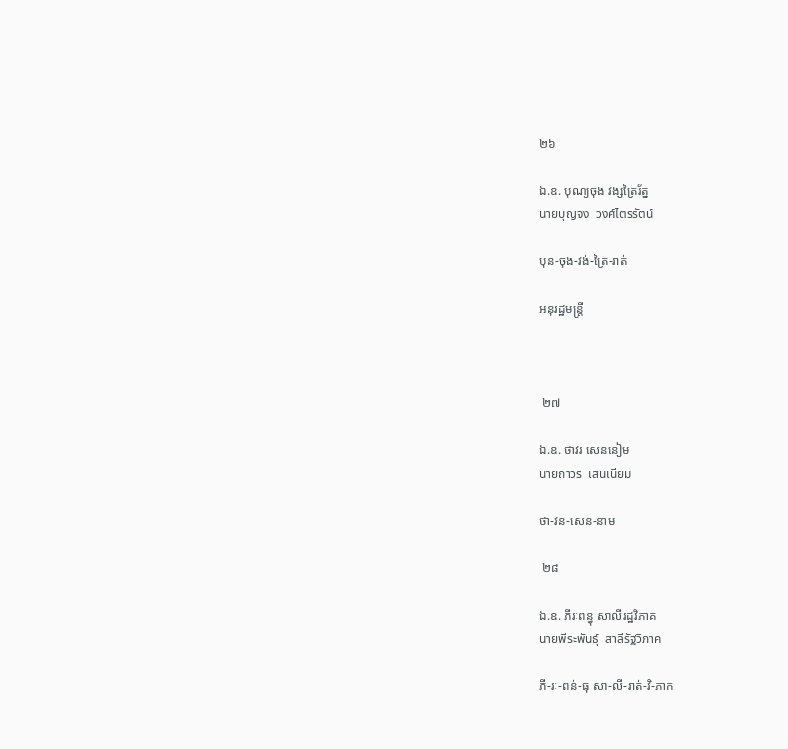២៦

ឯ.ឧ. បុណ្យចុង វង្សត្រៃរ័ត្ន
นายบุญจง  วงศ์ไตรรัตน์

បុន-ចុង-វង់-ត្រៃ-រាត់

អនុរដ្ឋមន្ត្រី



 ២៧

ឯ.ឧ. ថាវរ សេននៀម
นายถาวร  เสนเนียม

ថា-វន-សេន-នាម

 ២៨

ឯ.ឧ. ភីរៈពន្ធុ សាលីរដ្ឋវិភាគ
นายพีระพันธุ์  สาลีรัฐวิภาค

ភី-រៈ-ពន់-ធុ សា-លី-រាត់-វិ-ភាក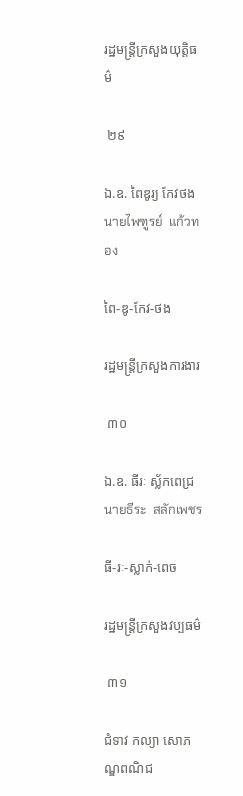រដ្ឋមន្ត្រីក្រសួងយុត្តិធម៌

 ២៩

ឯ.ឧ. ពៃឌូរ្យ កែវថង
นายไพฑูรย์  แก้วทอง

ពៃ-ឌូ-កែវ-ថង

រដ្ឋមន្ត្រីក្រសួងការងារ

 ៣០

ឯ.ឧ. ធីរៈ ស្ល័កពេជ្រ
นายธีระ  สลักเพชร

ធី-រៈ-ស្លាក់-ពេច

រដ្ឋមន្ត្រីក្រសួងវប្បធម៌

 ៣១

ជំទាវ កល្យា សោភណ្ឌពណិជ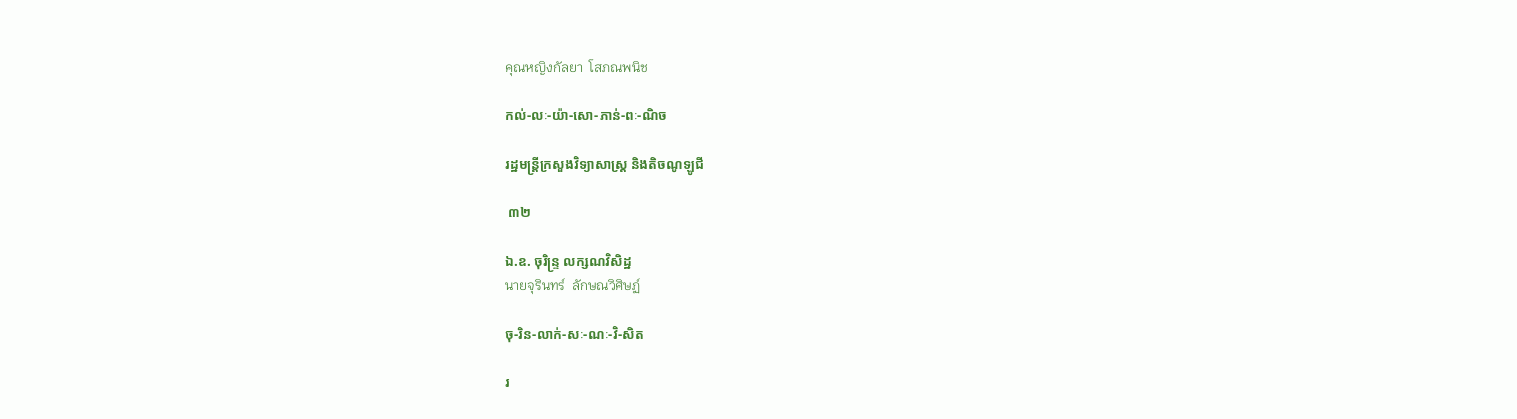คุณหญิงกัลยา  โสภณพนิช

កល់-លៈ-យ៉ា-សោ-ភាន់-ពៈ-ណិច

រដ្ឋមន្ត្រីក្រសួងវិទ្យាសាស្ត្រ និងតិចណូឡូជី

 ៣២

ឯ.ឧ. ចុរិន្ទ្រ លក្សណវិសិដ្ឋ
นายจุรินทร์  ลักษณวิศิษฏ์

ចុ-រិន-លាក់-សៈ-ណៈ-វិ-សិត

រ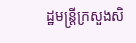ដ្ឋមន្ត្រីក្រសួងសិ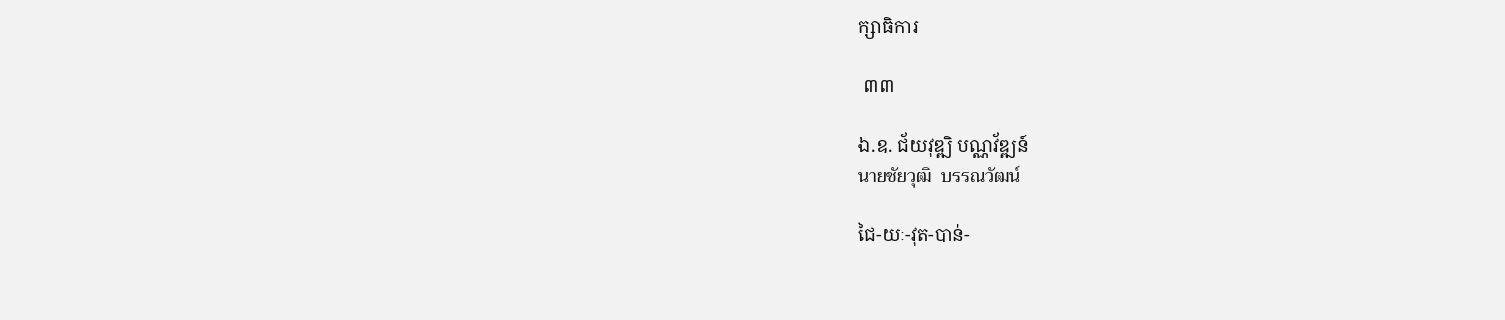ក្សាធិការ

 ៣៣

ឯ.ឧ. ជ័យវុឌ្ឍិ បណ្ណវ័ឌ្ឍន៍
นายชัยวุฒิ  บรรณวัฒน์

ជៃ-យៈ-វុត-បាន់-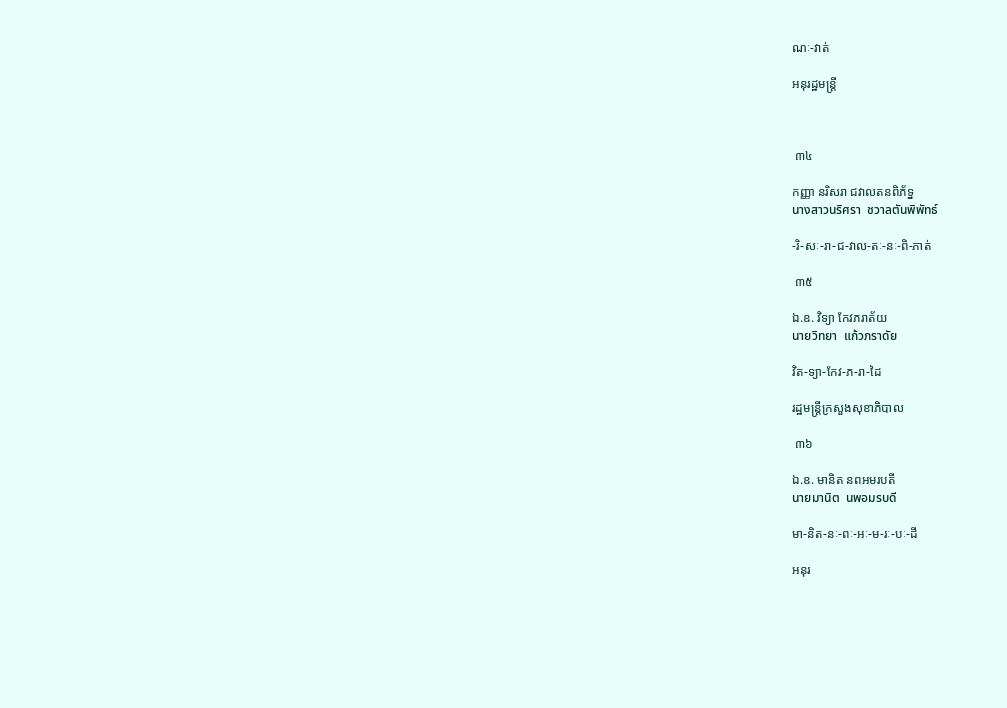ណៈ-វាត់

អនុរដ្ឋមន្ត្រី



 ៣៤

កញ្ញា នរិសរា ជវាលតនពិភ័ទ្ន
นางสาวนริศรา  ชวาลตันพิพัทธ์

-រិ-សៈ-រា-ជ-វាល-តៈ-នៈ-ពិ-ភាត់

 ៣៥

ឯ.ឧ. វិទ្យា កែវភរាត័យ
นายวิทยา  แก้วภราดัย

វិត-ទ្យា-កែវ-ភ-រា-ដៃ

រដ្ឋមន្ត្រីក្រសួងសុខាភិបាល

 ៣៦

ឯ.ឧ. មានិត នពអមរបតី
นายมานิต  นพอมรบดี

មា-និត-នៈ-ពៈ-អៈ-ម-រៈ-បៈ-ដី

អនុរ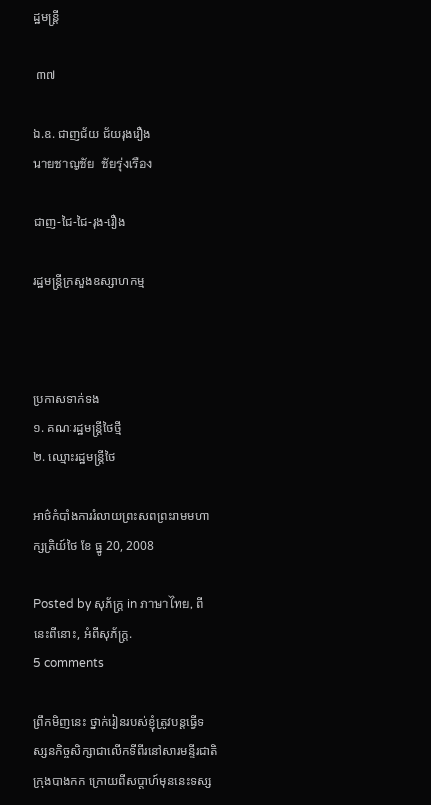ដ្ឋមន្ត្រី

 ៣៧

ឯ.ឧ. ជាញជ័យ ជ័យរុងរឿង
นายชาญชัย  ชัยรุ่งเรือง

ជាញ-ជៃ-ជៃ-រុង-រឿង

រដ្ឋមន្ត្រីក្រសួងឧស្សាហកម្ម



ប្រកាសទាក់ទង
១. គណៈរដ្ឋមន្ត្រីថៃថ្មី
២. ឈ្មោះរដ្ឋមន្ត្រីថៃ

អាថ៌កំបាំងការរំលាយព្រះសពព្រះរាមមហាក្សត្រិយ៍ថៃ ខែ ធ្នូ 20, 2008

Posted by សុភ័ក្ត្រ in ภาษาไทย, ពីនេះពីនោះ, អំពីសុភ័ក្ត្រ.
5 comments

ព្រឹកមិញនេះ ថ្នាក់រៀនរបស់ខ្ញុំត្រូវបន្តធ្វើទស្សនកិច្ចសិក្សាជាលើកទីពីរនៅសារមន្ទីរជាតិក្រុងបាងកក ក្រោយពីសប្ដាហ៍មុននេះទស្ស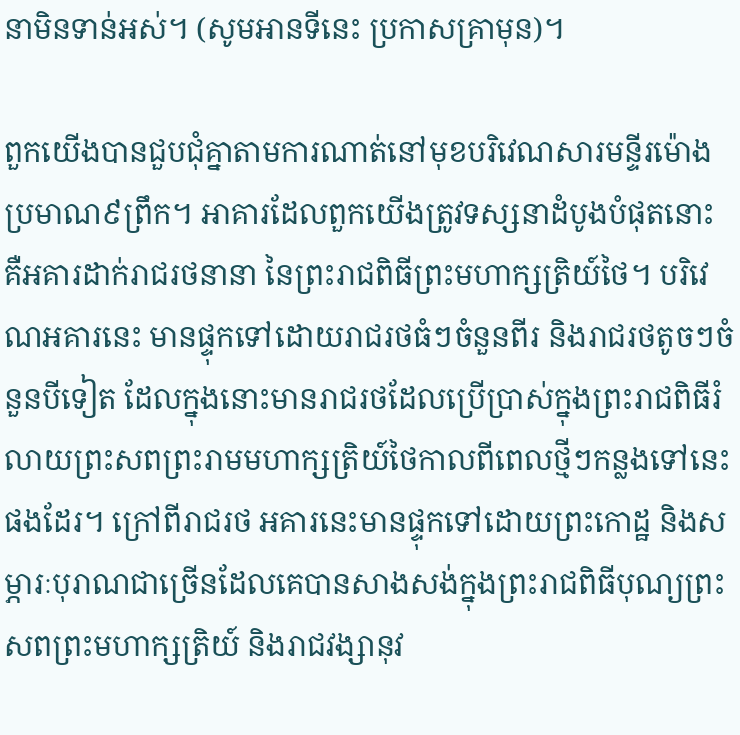នាមិនទាន់អស់។ (សូមអានទីនេះ ប្រកាសគ្រាមុន)។

ពួកយើងបានជួបជុំគ្នាតាមការណាត់នៅមុខបរិវេណសារមន្ទីរម៉ោងប្រមាណ៩ព្រឹក។ អាគារដែលពួកយើងត្រូវទស្សនាដំបូងបំផុតនោះ គឺអគារដាក់រាជរថនានា នៃព្រះរាជពិធីព្រះមហាក្សត្រិយ៍ថៃ។ បរិវេណអគារនេះ មានផ្ទុកទៅដោយរាជរថធំៗចំនួនពីរ និងរាជរថតូចៗចំនួនបីទៀត ដែលក្នុងនោះមានរាជរថដែលប្រើប្រាស់ក្នុងព្រះរាជពិធីរំលាយព្រះសពព្រះរាមមហាក្សត្រិយ៍ថៃកាលពីពេលថ្មីៗកន្លងទៅនេះផងដែរ។ ក្រៅពីរាជរថ អគារនេះមានផ្ទុកទៅដោយព្រះកោដ្ឋ និងសម្ភារៈបុរាណជាច្រើនដែលគេបានសាងសង់ក្នុងព្រះរាជពិធីបុណ្យព្រះសពព្រះមហាក្សត្រិយ៍ និងរាជវង្សានុវ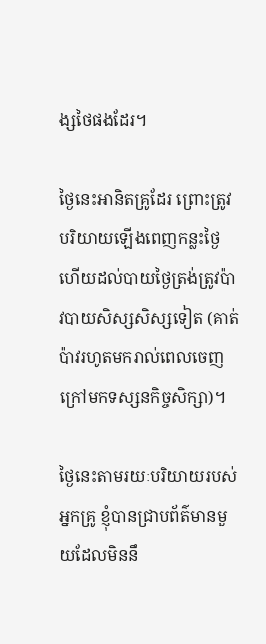ង្សថៃផងដែរ។

ថ្ងៃនេះអានិតគ្រូដែរ ព្រោះត្រូវបរិយាយឡើងពេញកន្លះថ្ងៃ ហើយដល់បាយថ្ងៃត្រង់ត្រូវប៉ាវបាយសិស្សសិស្សទៀត (គាត់ប៉ាវរហូតមករាល់ពេលចេញក្រៅមកទស្សនកិច្ចសិក្សា)។

ថ្ងៃនេះតាមរយៈបរិយាយរបស់អ្នកគ្រូ ខ្ញុំបានជ្រាបព័ត៌មានមួយដែលមិននឹ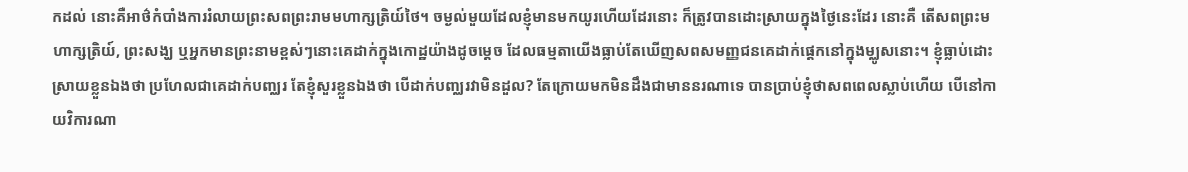កដល់ នោះគឺអាថ៌កំបាំងការរំលាយព្រះសពព្រះរាមមហាក្សត្រិយ៍ថៃ។ ចម្ងល់មួយដែលខ្ញុំមានមកយូរហើយដែរនោះ ក៏ត្រូវបានដោះស្រាយក្នុងថ្ងៃនេះដែរ នោះគឺ តើសពព្រះមហាក្សត្រិយ៍, ព្រះសង្ឃ ឬអ្នកមានព្រះនាមខ្ពស់ៗនោះគេដាក់ក្នុងកោដ្ឋយ៉ាងដូចម្ដេច ដែលធម្មតាយើងធ្លាប់តែឃើញសពសមញ្ញជនគេដាក់ផ្ដេកនៅក្នុងម្ឈូសនោះ។ ខ្ញុំធ្លាប់ដោះស្រាយខ្លួនឯងថា ប្រហែលជាគេដាក់បញ្ឈរ តែខ្ញុំសួរខ្លួនឯងថា បើដាក់បញ្ឈរវាមិនដួល? តែក្រោយមកមិនដឹងជាមាននរណាទេ បានប្រាប់ខ្ញុំថាសពពេលស្លាប់ហើយ បើនៅកាយវិការណា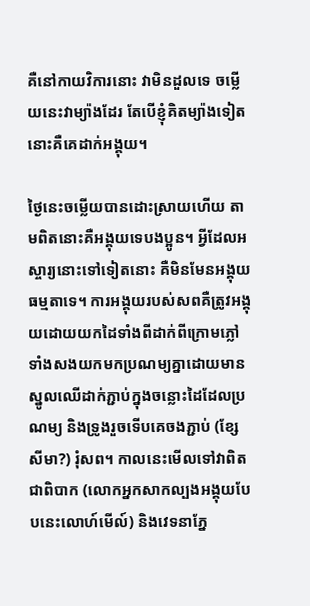គឺនៅកាយវិការនោះ វាមិនដួលទេ ចម្លើយនេះវាម្យ៉ាងដែរ តែបើខ្ញុំគិតម្យ៉ាងទៀតនោះគឺគេដាក់អង្គុយ។

ថ្ងៃនេះចម្លើយបានដោះស្រាយហើយ តាមពិតនោះគឺអង្គុយទេបងប្អូន។ អ្វីដែលអស្ចារ្យនោះទៅទៀតនោះ គឺមិនមែនអង្គុយធម្មតាទេ។ ការអង្គុយរបស់សពគឺត្រូវអង្គុយដោយយកដៃទាំងពីដាក់ពីក្រោមភ្លៅទាំងសងយកមកប្រណម្យគ្នាដោយមានស្នូលឈើដាក់ភ្ជាប់ក្នុងចន្លោះដៃដែលប្រណម្យ និងទ្រូងរួចទើបគេចងភ្ជាប់ (ខ្សែសីមា?) រុំសព។ កាលនេះមើលទៅវាពិតជាពិបាក (លោកអ្នកសាកល្បងអង្គុយបែបនេះលោហ៍មើល៍) និងវេទនាភ្នែ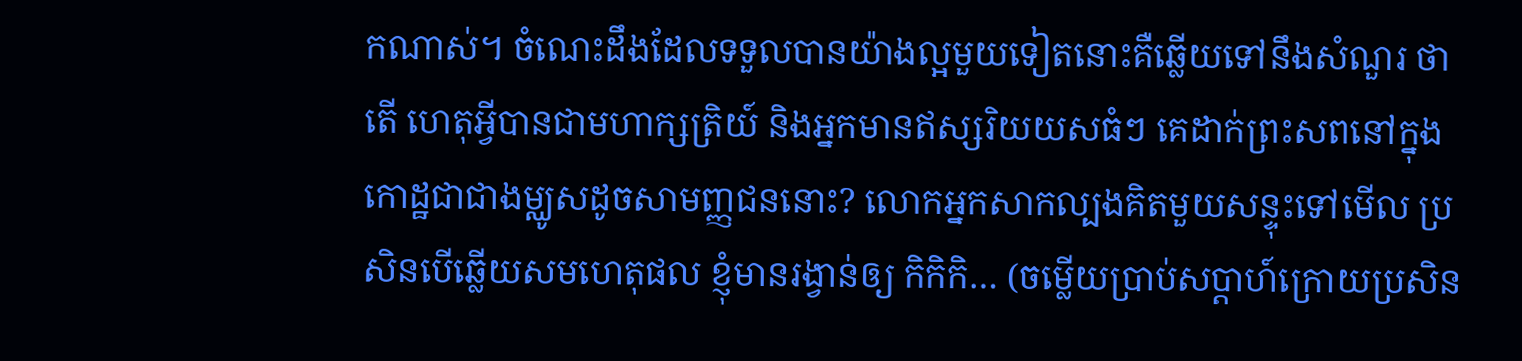កណាស់។ ចំណេះដឹងដែលទទួលបានយ៉ាងល្អមួយទៀតនោះគឺឆ្លើយទៅនឹងសំណួរ ថាតើ ហេតុអ្វីបានជាមហាក្សត្រិយ៍ និងអ្នកមានឥស្សរិយយសធំៗ គេដាក់ព្រះសពនៅក្នុងកោដ្ឋជាជាងម្ឈូសដូចសាមញ្ញជននោះ? លោកអ្នកសាកល្បងគិតមួយសន្ទុះទៅមើល ប្រសិនបើឆ្លើយសមហេតុផល ខ្ញុំមានរង្វាន់ឲ្យ កិកិកិ… (ចម្លើយប្រាប់សប្ដាហ៍ក្រោយប្រសិន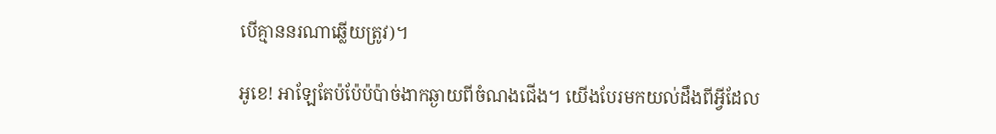បើគ្មាននរណាឆ្លើយត្រូវ)។

អូខេ! អាឡែតែប៉ប៉ែប៉ប៉ាច់ងាកឆ្ងាយពីចំណងជើង។ យើងបែរមកយល់ដឹងពីអ្វីដែល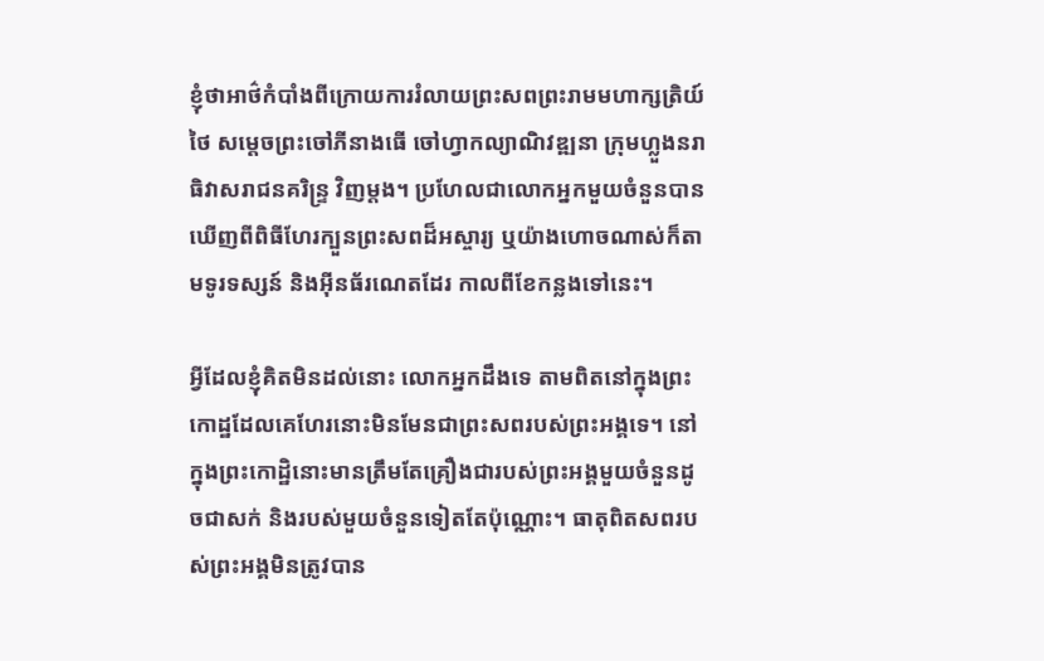ខ្ញុំថាអាថ៌កំបាំងពីក្រោយការរំលាយព្រះសពព្រះរាមមហាក្សត្រិយ៍ថៃ សម្ដេចព្រះចៅភីនាងធើ ចៅហ្វាកល្យាណិវឌ្ឍនា ក្រុមហ្លួងនរាធិវាសរាជនគរិន្ទ្រ វិញម្ដង។ ប្រហែលជាលោកអ្នកមួយចំនួនបានឃើញពីពិធីហែរក្បួនព្រះសពដ៏អស្ចារ្យ ឬយ៉ាងហោចណាស់ក៏តាមទូរទស្សន៍ និងអ៊ីនធ័រណេតដែរ កាលពីខែកន្លងទៅនេះ។

អ្វីដែលខ្ញុំគិតមិនដល់នោះ លោកអ្នកដឹងទេ តាមពិតនៅក្នុងព្រះកោដ្ឋដែលគេហែរនោះមិនមែនជាព្រះសពរបស់ព្រះអង្គទេ។ នៅក្នុងព្រះកោដ្ឋិនោះមានត្រឹមតែគ្រឿងជារបស់ព្រះអង្គមួយចំនួនដូចជាសក់ និងរបស់មួយចំនួនទៀតតែប៉ុណ្ណោះ។ ធាតុពិតសពរបស់ព្រះអង្គមិនត្រូវបាន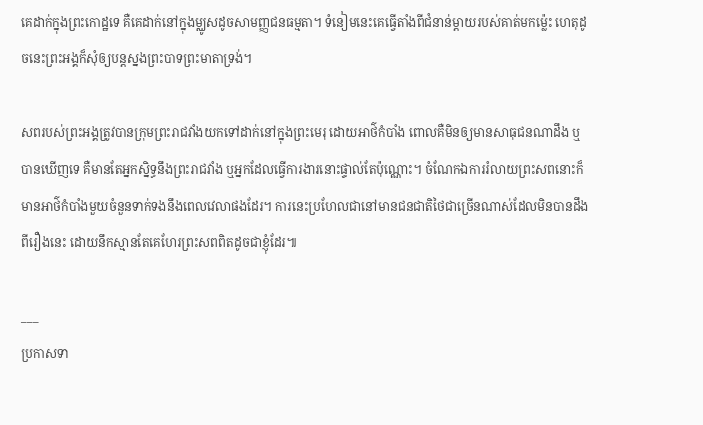គេដាក់ក្នុងព្រះកោដ្ឋទេ គឺគេដាក់នៅក្នុងម្ឈូសដូចសាមញ្ញជនធម្មតា។ ទំនៀមនេះគេធ្វើតាំងពីជំនាន់ម្ដាយរបស់គាត់មកម្ល៉េះ ហេតុដូចនេះព្រះអង្គក៏សុំឲ្យបន្តស្នងព្រះបាទព្រះមាតាទ្រង់។

សពរបស់ព្រះអង្គត្រូវបានក្រុមព្រះរាជវាំងយកទៅដាក់នៅក្នុងព្រះមេរុ ដោយអាថ៌កំបាំង ពោលគឺមិនឲ្យមានសាធុជនណាដឹង ឬបានឃើញទេ គឺមានតែអ្នកស្និទ្ធនឹងព្រះរាជវាំង ឬអ្នកដែលធ្វើការងារនោះផ្ទាល់តែប៉ុណ្ណោះ។ ចំណែកឯការរំលាយព្រះសពនោះក៏មានអាថ៌កំបាំងមួយចំនួនទាក់ទងនឹងពេលវេលាផងដែរ។ ការនេះប្រហែលជានៅមានជនជាតិថៃជាច្រើនណាស់ដែលមិនបានដឹងពីរឿងនេះ ដោយនឹកស្មានតែគេហែរព្រះសពពិតដូចជាខ្ញុំដែរ៕

___
ប្រកាសទា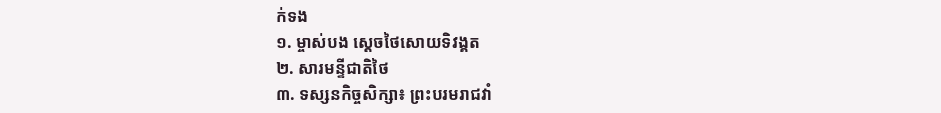ក់ទង
១. ម្ចាស់បង ស្ដេចថៃសោយទិវង្គត
២. សារមន្ទីជាតិថៃ
៣. ទស្សនកិច្ចសិក្សា៖ ព្រះបរមរាជវាំ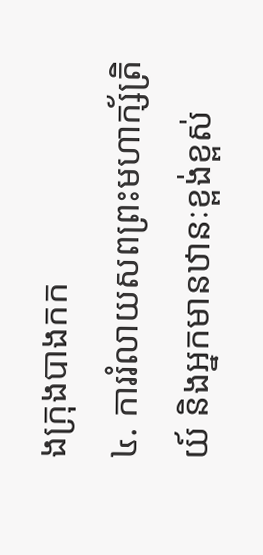ងក្រុងបាងកក
៤. ការរំលាយសពព្រះមហាក្ស័ត្រិយ៍ និងអ្នកមានឋានៈខ្ពង់ខ្ពស់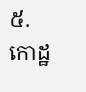៥. កោដ្ឋ